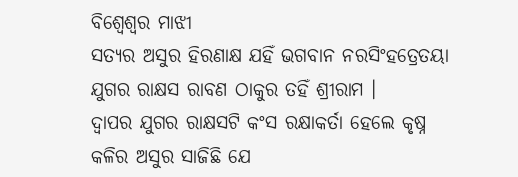ବିଶ୍ବେଶ୍ବର ମାଝୀ
ସତ୍ଯର ଅସୁର ହିରଣାକ୍ଷ ଯହିଁ ଭଗବାନ ନରସିଂହତ୍ରେତୟା ଯୁଗର ରାକ୍ଷସ ରାବଣ ଠାକୁର ତହିଁ ଶ୍ରୀରାମ ।
ଦ୍ୱାପର ଯୁଗର ରାକ୍ଷସଟି କଂସ ରକ୍ଷାକର୍ତା ହେଲେ କୃଷ୍ନ
କଳିର ଅସୁର ସାଜିଛି ଯେ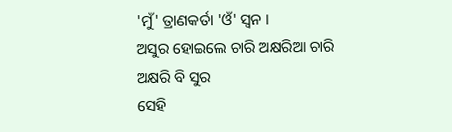'ମୁଁ' ତ୍ରାଣକର୍ତା 'ଓଁ' ସ୍ୱନ ।
ଅସୁର ହୋଇଲେ ଚାରି ଅକ୍ଷରିଆ ଚାରି ଅକ୍ଷରି ବି ସୁର
ସେହି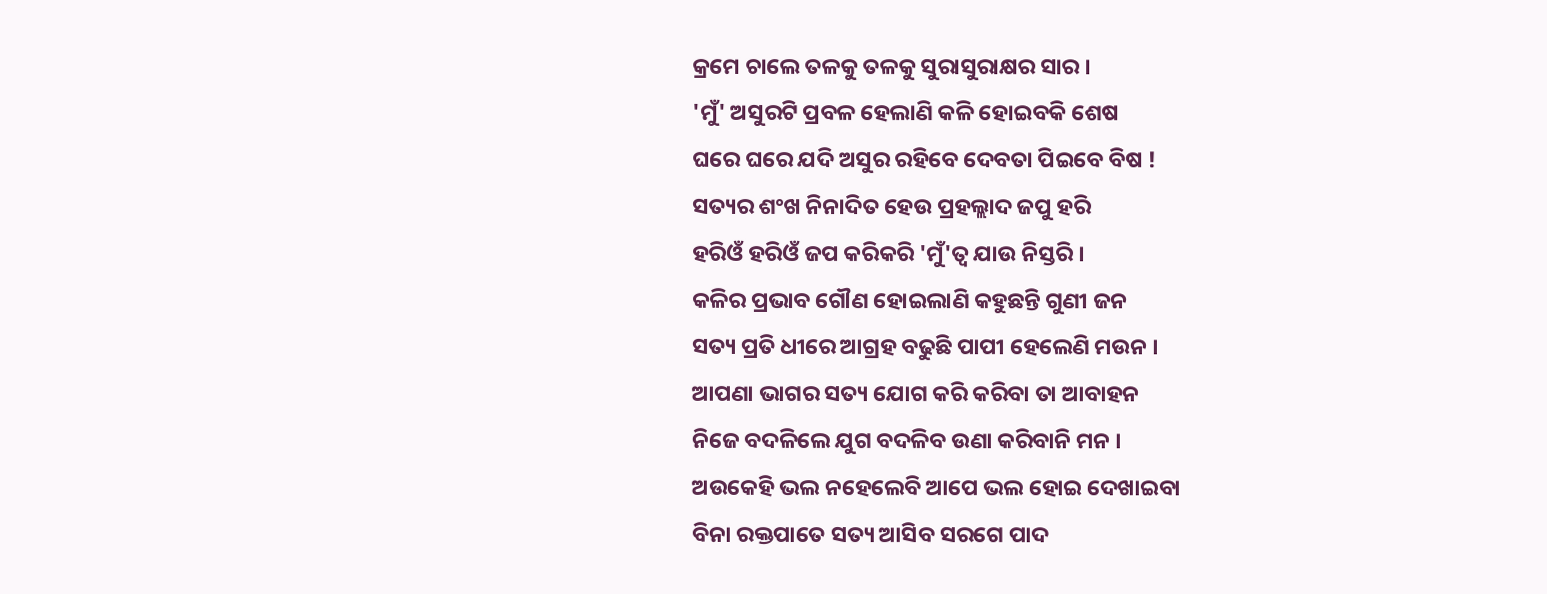କ୍ରମେ ଚାଲେ ତଳକୁ ତଳକୁ ସୁରାସୁରାକ୍ଷର ସାର ।
'ମୁଁ' ଅସୁରଟି ପ୍ରବଳ ହେଲାଣି କଳି ହୋଇବକି ଶେଷ
ଘରେ ଘରେ ଯଦି ଅସୁର ରହିବେ ଦେବତା ପିଇବେ ବିଷ !
ସତ୍ୟର ଶଂଖ ନିନାଦିତ ହେଉ ପ୍ରହଲ୍ଲାଦ ଜପୁ ହରି
ହରିଓଁ ହରିଓଁ ଜପ କରିକରି 'ମୁଁ'ତ୍ୱ ଯାଉ ନିସ୍ତରି ।
କଳିର ପ୍ରଭାବ ଗୌଣ ହୋଇଲାଣି କହୁଛନ୍ତି ଗୁଣୀ ଜନ
ସତ୍ୟ ପ୍ରତି ଧୀରେ ଆଗ୍ରହ ବଢୁଛି ପାପୀ ହେଲେଣି ମଉନ ।
ଆପଣା ଭାଗର ସତ୍ୟ ଯୋଗ କରି କରିବା ତା ଆବାହନ
ନିଜେ ବଦଳିଲେ ଯୁଗ ବଦଳିବ ଉଣା କରିବାନି ମନ ।
ଅଉକେହି ଭଲ ନହେଲେବି ଆପେ ଭଲ ହୋଇ ଦେଖାଇବା
ବିନା ରକ୍ତପାତେ ସତ୍ୟ ଆସିବ ସରଗେ ପାଦ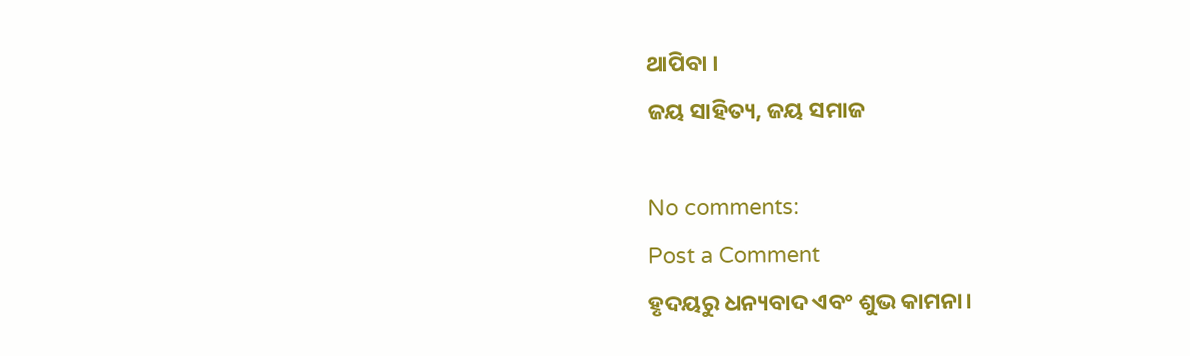ଥାପିବା ।
ଜୟ ସାହିତ୍ୟ, ଜୟ ସମାଜ

No comments:
Post a Comment
ହୃଦୟରୁ ଧନ୍ୟବାଦ ଏବଂ ଶୁଭ କାମନା।